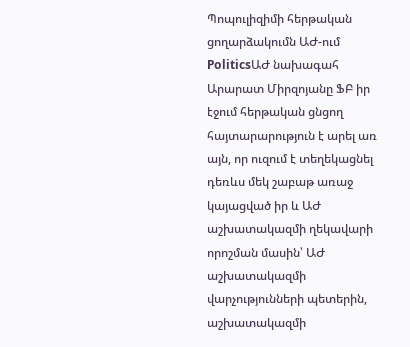Պոպուլիզիմի հերթական ցողարձակումն ԱԺ-ում
PoliticsԱԺ նախագահ Արարատ Միրզոյանը ՖԲ իր էջում հերթական ցնցող հայտարարություն է արել առ այն, որ ուզում է տեղեկացնել դեռևս մեկ շաբաթ առաջ կայացված իր և ԱԺ աշխատակազմի ղեկավարի որոշման մասին՝ ԱԺ աշխատակազմի վարչությունների պետերին, աշխատակազմի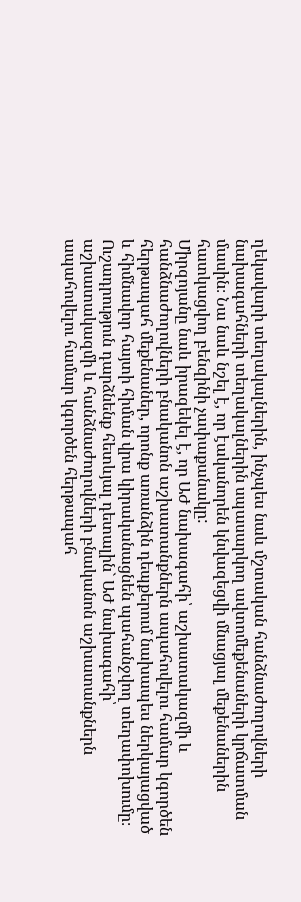ղեկավարի տեղակալներին, ինչպես նաև մշտական հանձնաժողովների նախագահների տեղակալներին սպասարկող ավտոմեքենաների կրճատման մասին։ Նա նաև նշել է, որ էականորեն կնվազեցվի մնացյալ մեքենաներին հատկացվող բենզինի չափաքանակը:
Միրզոյանը նաև իրազեկել է, որ ԱԺ նախագահի՝ աշխատակազմի և հանձնաժողովների բնականոն աշխատանքներն ապահովելու համար կգործեն հերթապահ մեքենաներ, որոնք առանձին դեպքերում նախապես ներկայացված և հիմնավոր հայտի հիման վրա կիրականացնեն պահանջվող տեղափոխումը։ Ուշադրություն դարձնենք հետևյալ դետալին` ԱԺ նախագահի՝ աշխատակազմի և հանձնաժողովների բնականոն աշխատանքներն ապահովելու համար կգործեն հերթապահ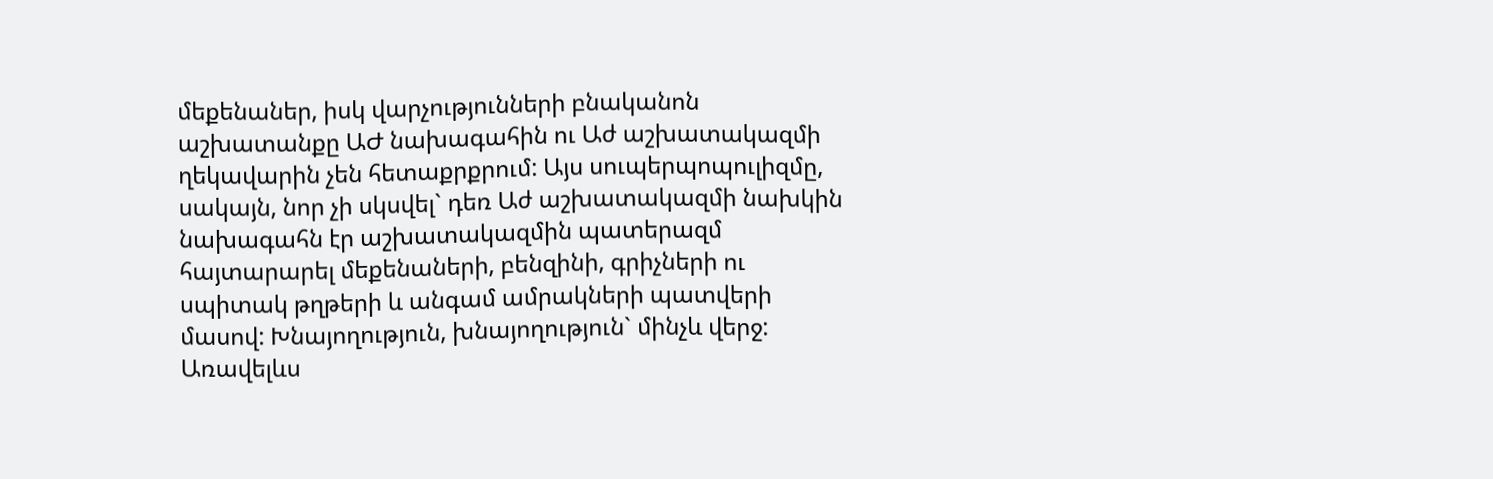մեքենաներ, իսկ վարչությունների բնականոն աշխատանքը ԱԺ նախագահին ու Աժ աշխատակազմի ղեկավարին չեն հետաքրքրում: Այս սուպերպոպուլիզմը, սակայն, նոր չի սկսվել` դեռ Աժ աշխատակազմի նախկին նախագահն էր աշխատակազմին պատերազմ հայտարարել մեքենաների, բենզինի, գրիչների ու սպիտակ թղթերի և անգամ ամրակների պատվերի մասով: Խնայողություն, խնայողություն` մինչև վերջ:
Առավելևս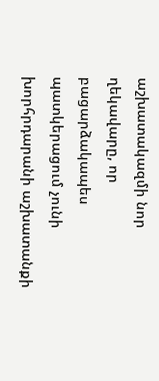աշխատակազմի նոր ղեկավարը, որ բացարձակապես պատկերացում չունի խորհրդարանի աշխատանքի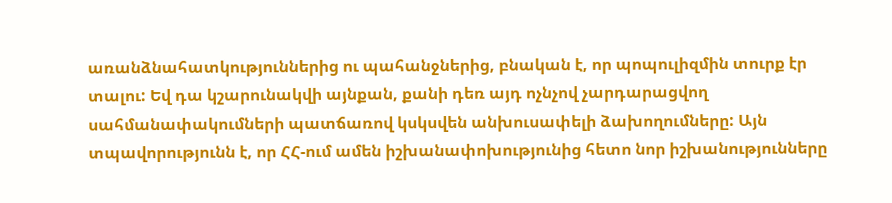առանձնահատկություններից ու պահանջներից, բնական է, որ պոպուլիզմին տուրք էր տալու: Եվ դա կշարունակվի այնքան, քանի դեռ այդ ոչնչով չարդարացվող սահմանափակումների պատճառով կսկսվեն անխուսափելի ձախողումները: Այն տպավորությունն է, որ ՀՀ-ում ամեն իշխանափոխությունից հետո նոր իշխանությունները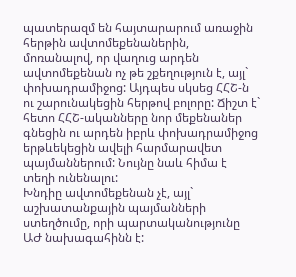պատերազմ են հայտարարում առաջին հերթին ավտոմեքենաներին, մոռանալով, որ վաղուց արդեն ավտոմեքենան ոչ թե շքեղություն է, այլ` փոխադրամիջոց: Այդպես սկսեց ՀՀՇ-ն ու շարունակեցին հերթով բոլորը: Ճիշտ է` հետո ՀՀՇ-ականները նոր մեքենաներ գնեցին ու արդեն իբրև փոխադրամիջոց երթևեկեցին ավելի հարմարավետ պայմաններում: Նույնը նաև հիմա է տեղի ունենալու:
Խնդիը ավտոմեքենան չէ, այլ` աշխատանքային պայմանների ստեղծումը, որի պարտականությունը ԱԺ նախագահինն է: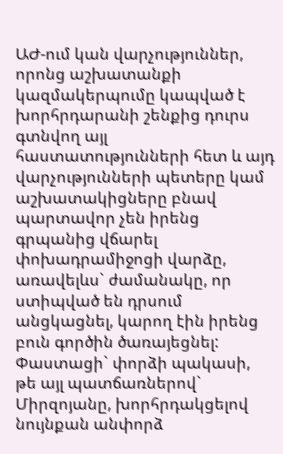ԱԺ-ում կան վարչություններ, որոնց աշխատանքի կազմակերպումը կապված է խորհրդարանի շենքից դուրս գտնվող այլ հաստատությունների հետ և այդ վարչությունների պետերը կամ աշխատակիցները բնավ պարտավոր չեն իրենց գրպանից վճարել փոխադրամիջոցի վարձը, առավելևս` ժամանակը, որ ստիպված են դրսում անցկացնել, կարող էին իրենց բուն գործին ծառայեցնել: Փաստացի` փորձի պակասի, թե այլ պատճառներով` Միրզոյանը, խորհրդակցելով նույնքան անփորձ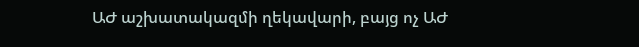ԱԺ աշխատակազմի ղեկավարի, բայց ոչ ԱԺ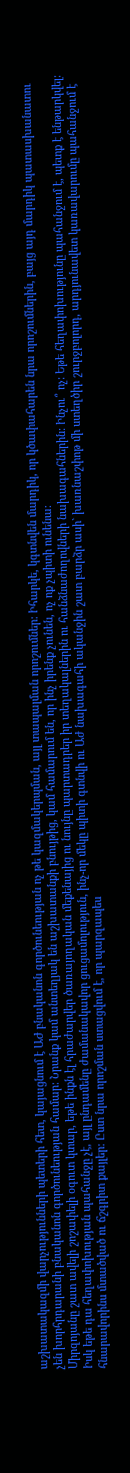աշխատակազմի վարչությունների պետերի հետ, կայացնում է ԱԺ բնականոն գործունեության ոչ թե կազմակերպման, այլ տապալման որոշումներ: Իհարկե, կգտնվեն մարդիկ, որ կծափահարեն նրա որոշումներին, բայց այդ մարդիկ պատասխանատու չեն խորհրդարանի բնականոն գործունեության համար: Նրանք կամ անտեղյակ են աշխատանքի բնույթից, կամ համարում են, որ ինչ իրենք չունեն, ոչ ոք չպիտի ունենա:
Միրզոյանը շատ ավելի շոշափելի օգուտ կտար, եթե ինքն էլ հրաժարվեր ծառայողական մեքենայից ու նույնը պարտադրեր իր տեղակալներին ու հանձնաժողովների նախագահներին: Ինչու՞ ոչ: Եթե հեղափոխությունը պահանջում է, պետք է ենթարկվել: Իսկ եթե դա հեղափոխության պահանջը չէ, այլ ընդամենը ժամանակավոր ցուցամոլություն, ինչ-որ մեկը պիտի գտնվի ու Աժ նախագահի ականջին շատ բարձր ասի` խառնաշփոթ մի ստեղծիր շուրջբոլորդ, արդյունավետ կառավարումը պահանջում է հնարավորինս մտածված ու ճշգրիտ քայլեր: Ըստ նրա որոշման ստացվում է, որ պարզապես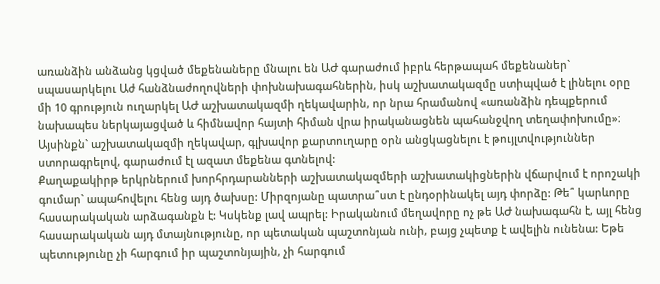առանձին անձանց կցված մեքենաները մնալու են ԱԺ գարաժում իբրև հերթապահ մեքենաներ` սպասարկելու Աժ հանձնաժողովների փոխնախագահներին, իսկ աշխատակազմը ստիպված է լինելու օրը մի 10 գրություն ուղարկել ԱԺ աշխատակազմի ղեկավարին, որ նրա հրամանով «առանձին դեպքերում նախապես ներկայացված և հիմնավոր հայտի հիման վրա իրականացնեն պահանջվող տեղափոխումը»։ Այսինքն` աշխատակազմի ղեկավար, գլխավոր քարտուղարը օրն անցկացնելու է թույլտվություններ ստորագրելով, գարաժում էլ ազատ մեքենա գտնելով:
Քաղաքակիրթ երկրներում խորհրդարանների աշխատակազմերի աշխատակիցներին վճարվում է որոշակի գումար` ապահովելու հենց այդ ծախսը: Միրզոյանը պատրա՞ստ է ընդօրինակել այդ փորձը: Թե՞ կարևորը հասարակական արձագանքն է: Կսկենք լավ ապրել: Իրականում մեղավորը ոչ թե ԱԺ նախագահն է, այլ հենց հասարակական այդ մտայնությունը, որ պետական պաշտոնյան ունի, բայց չպետք է ավելին ունենա: Եթե պետությունը չի հարգում իր պաշտոնյային, չի հարգում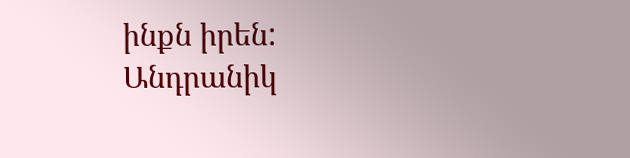ինքն իրեն:
Անդրանիկ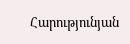Հարությունյան